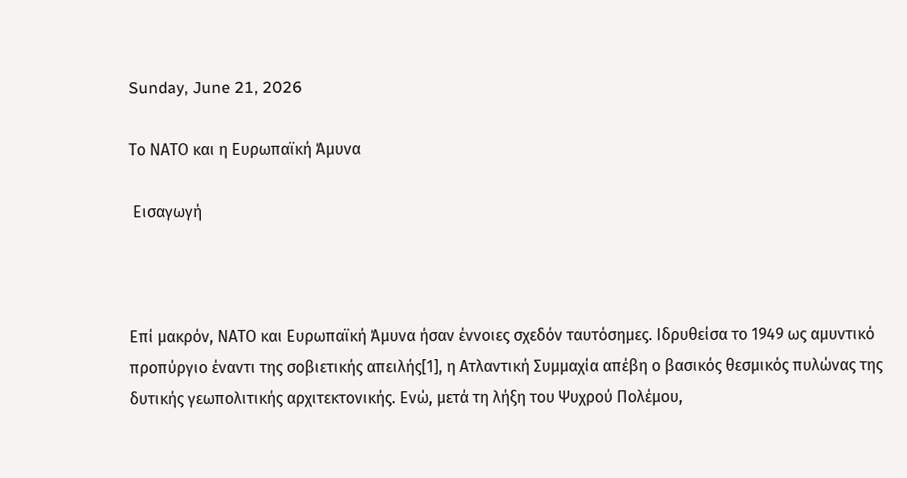Sunday, June 21, 2026

Το ΝΑΤΟ και η Ευρωπαϊκή Άμυνα

 Εισαγωγή



Επί μακρόν, ΝΑΤΟ και Ευρωπαϊκή Άμυνα ήσαν έννοιες σχεδόν ταυτόσημες. Ιδρυθείσα το 1949 ως αμυντικό προπύργιο έναντι της σοβιετικής απειλής[1], η Ατλαντική Συμμαχία απέβη ο βασικός θεσμικός πυλώνας της δυτικής γεωπολιτικής αρχιτεκτονικής. Ενώ, μετά τη λήξη του Ψυχρού Πολέμου,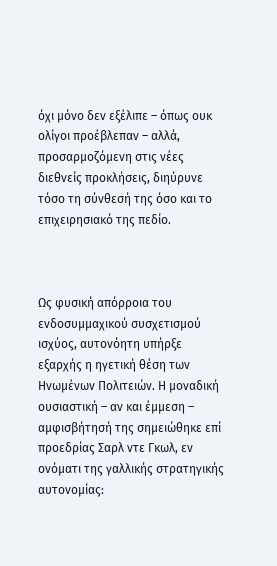όχι μόνο δεν εξέλιπε – όπως ουκ ολίγοι προέβλεπαν – αλλά, προσαρμοζόμενη στις νέες διεθνείς προκλήσεις, διηύρυνε τόσο τη σύνθεσή της όσο και το επιχειρησιακό της πεδίο.



Ως φυσική απόρροια του ενδοσυμμαχικού συσχετισμού ισχύος, αυτονόητη υπήρξε εξαρχής η ηγετική θέση των Ηνωμένων Πολιτειών. Η μοναδική ουσιαστική – αν και έμμεση – αμφισβήτησή της σημειώθηκε επί προεδρίας Σαρλ ντε Γκωλ, εν ονόματι της γαλλικής στρατηγικής αυτονομίας: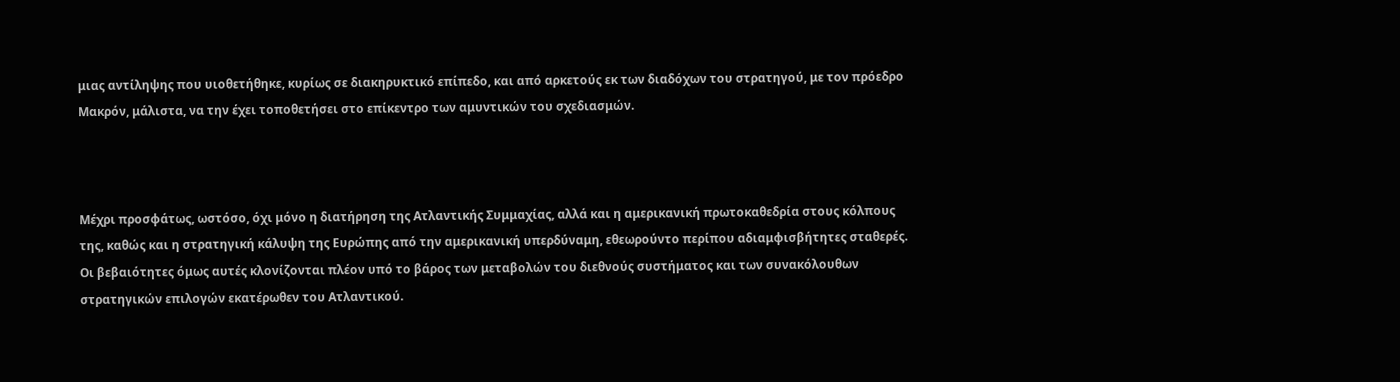μιας αντίληψης που υιοθετήθηκε, κυρίως σε διακηρυκτικό επίπεδο, και από αρκετούς εκ των διαδόχων του στρατηγού, με τον πρόεδρο Μακρόν, μάλιστα, να την έχει τοποθετήσει στο επίκεντρο των αμυντικών του σχεδιασμών.



Μέχρι προσφάτως, ωστόσο, όχι μόνο η διατήρηση της Ατλαντικής Συμμαχίας, αλλά και η αμερικανική πρωτοκαθεδρία στους κόλπους της, καθώς και η στρατηγική κάλυψη της Ευρώπης από την αμερικανική υπερδύναμη, εθεωρούντο περίπου αδιαμφισβήτητες σταθερές. Οι βεβαιότητες όμως αυτές κλονίζονται πλέον υπό το βάρος των μεταβολών του διεθνούς συστήματος και των συνακόλουθων στρατηγικών επιλογών εκατέρωθεν του Ατλαντικού.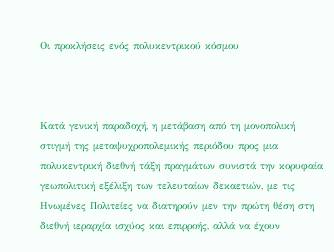Οι προκλήσεις ενός πολυκεντρικού κόσμου



Κατά γενική παραδοχή, η μετάβαση από τη μονοπολική στιγμή της μεταψυχροπολεμικής περιόδου προς μια πολυκεντρική διεθνή τάξη πραγμάτων συνιστά την κορυφαία γεωπολιτική εξέλιξη των τελευταίων δεκαετιών, με τις Ηνωμένες Πολιτείες να διατηρούν μεν την πρώτη θέση στη διεθνή ιεραρχία ισχύος και επιρροής, αλλά να έχουν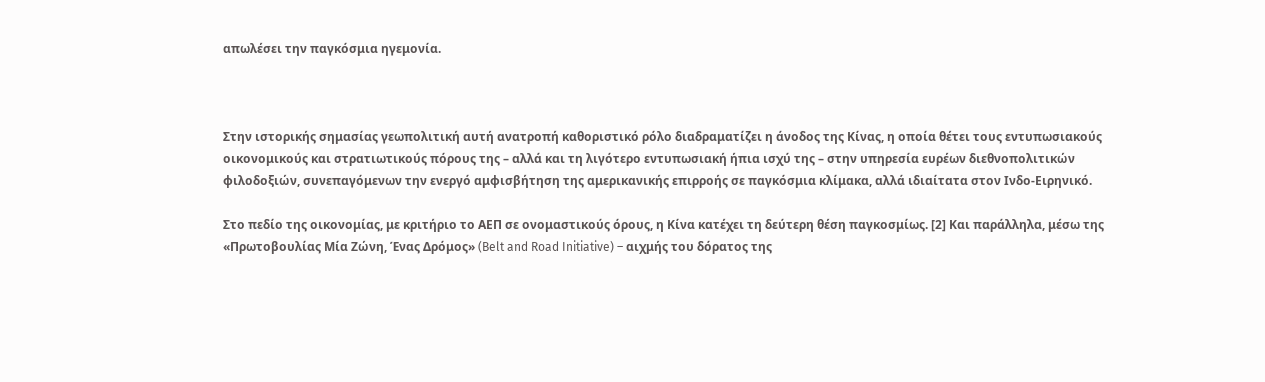απωλέσει την παγκόσμια ηγεμονία.



Στην ιστορικής σημασίας γεωπολιτική αυτή ανατροπή καθοριστικό ρόλο διαδραματίζει η άνοδος της Κίνας, η οποία θέτει τους εντυπωσιακούς οικονομικούς και στρατιωτικούς πόρους της – αλλά και τη λιγότερο εντυπωσιακή ήπια ισχύ της – στην υπηρεσία ευρέων διεθνοπολιτικών φιλοδοξιών, συνεπαγόμενων την ενεργό αμφισβήτηση της αμερικανικής επιρροής σε παγκόσμια κλίμακα, αλλά ιδιαίτατα στον Ινδο-Ειρηνικό.

Στο πεδίο της οικονομίας, με κριτήριο το ΑΕΠ σε ονομαστικούς όρους, η Κίνα κατέχει τη δεύτερη θέση παγκοσμίως. [2] Και παράλληλα, μέσω της «Πρωτοβουλίας Μία Ζώνη, Ένας Δρόμος» (Belt and Road Initiative) – αιχμής του δόρατος της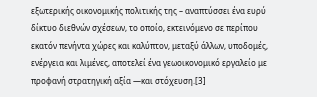εξωτερικής οικονομικής πολιτικής της – αναπτύσσει ένα ευρύ δίκτυο διεθνών σχέσεων, το οποίο, εκτεινόμενο σε περίπου εκατόν πενήντα χώρες και καλύπτον, μεταξύ άλλων, υποδομές, ενέργεια και λιμένες, αποτελεί ένα γεωοικονομικό εργαλείο με προφανή στρατηγική αξία —και στόχευση.[3]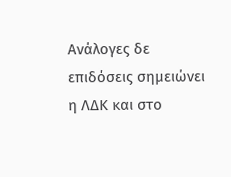Ανάλογες δε επιδόσεις σημειώνει η ΛΔΚ και στο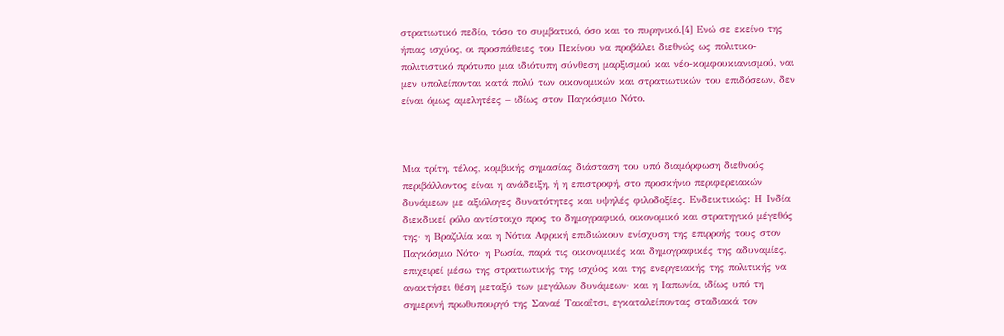στρατιωτικό πεδίο, τόσο το συμβατικό, όσο και το πυρηνικό.[4] Ενώ σε εκείνο της ήπιας ισχύος, οι προσπάθειες του Πεκίνου να προβάλει διεθνώς ως πολιτικο-πολιτιστικό πρότυπο μια ιδιότυπη σύνθεση μαρξισμού και νέο-κομφουκιανισμού, ναι μεν υπολείπονται κατά πολύ των οικονομικών και στρατιωτικών του επιδόσεων, δεν είναι όμως αμελητέες – ιδίως στον Παγκόσμιο Νότο.



Μια τρίτη, τέλος, κομβικής σημασίας διάσταση του υπό διαμόρφωση διεθνούς περιβάλλοντος είναι η ανάδειξη, ή η επιστροφή, στο προσκήνιο περιφερειακών δυνάμεων με αξιόλογες δυνατότητες και υψηλές φιλοδοξίες. Ενδεικτικώς: Η Ινδία διεκδικεί ρόλο αντίστοιχο προς το δημογραφικό, οικονομικό και στρατηγικό μέγεθός της· η Βραζιλία και η Νότια Αφρική επιδιώκουν ενίσχυση της επιρροής τους στον Παγκόσμιο Νότο· η Ρωσία, παρά τις οικονομικές και δημογραφικές της αδυναμίες, επιχειρεί μέσω της στρατιωτικής της ισχύος και της ενεργειακής της πολιτικής να ανακτήσει θέση μεταξύ των μεγάλων δυνάμεων· και η Ιαπωνία, ιδίως υπό τη σημερινή πρωθυπουργό της Σαναέ Τακαΐτσι, εγκαταλείποντας σταδιακά τον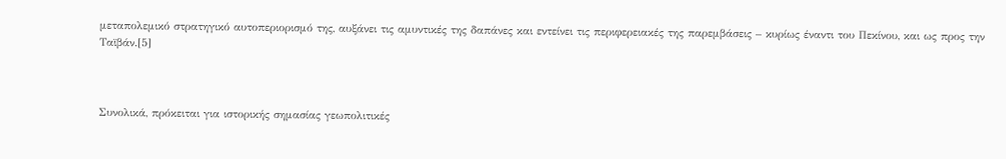μεταπολεμικό στρατηγικό αυτοπεριορισμό της, αυξάνει τις αμυντικές της δαπάνες και εντείνει τις περιφερειακές της παρεμβάσεις – κυρίως έναντι του Πεκίνου, και ως προς την Ταϊβάν.[5]



Συνολικά, πρόκειται για ιστορικής σημασίας γεωπολιτικές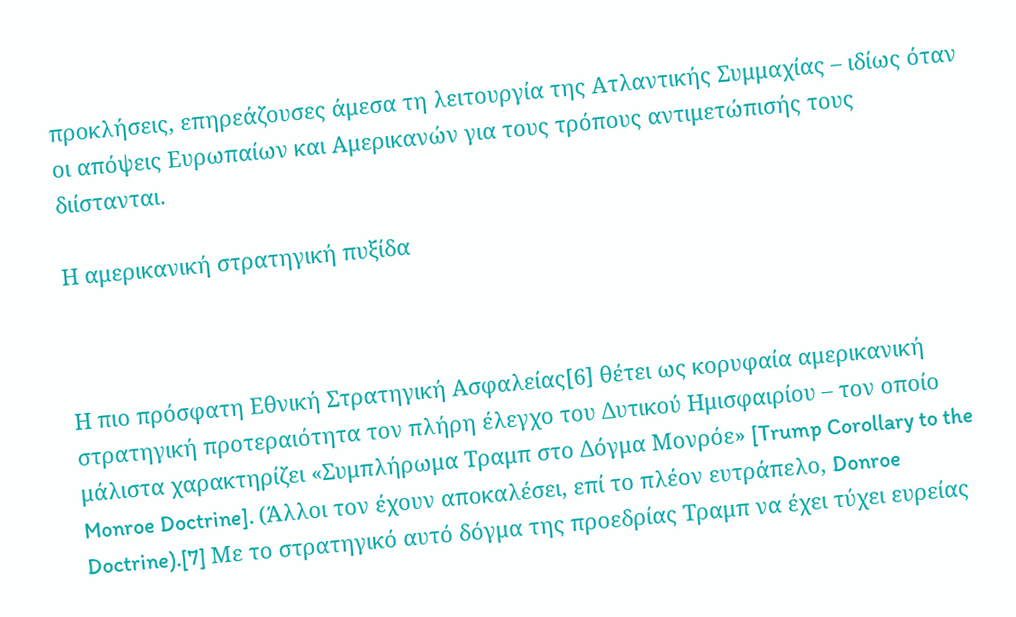προκλήσεις, επηρεάζουσες άμεσα τη λειτουργία της Ατλαντικής Συμμαχίας – ιδίως όταν οι απόψεις Ευρωπαίων και Αμερικανών για τους τρόπους αντιμετώπισής τους διίστανται.

Η αμερικανική στρατηγική πυξίδα



Η πιο πρόσφατη Εθνική Στρατηγική Ασφαλείας[6] θέτει ως κορυφαία αμερικανική στρατηγική προτεραιότητα τον πλήρη έλεγχο του Δυτικού Ημισφαιρίου – τον οποίο μάλιστα χαρακτηρίζει «Συμπλήρωμα Τραμπ στο Δόγμα Μονρόε» [Trump Corollary to the Monroe Doctrine]. (Άλλοι τον έχουν αποκαλέσει, επί το πλέον ευτράπελο, Donroe Doctrine).[7] Με το στρατηγικό αυτό δόγμα της προεδρίας Τραμπ να έχει τύχει ευρείας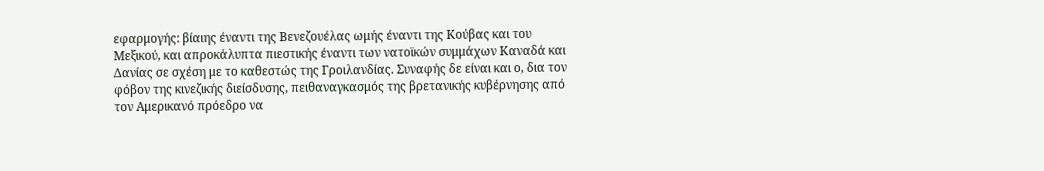εφαρμογής: βίαιης έναντι της Βενεζουέλας ωμής έναντι της Κούβας και του Μεξικού, και απροκάλυπτα πιεστικής έναντι των νατοϊκών συμμάχων Καναδά και Δανίας σε σχέση με το καθεστώς της Γροιλανδίας. Συναφής δε είναι και ο, δια τον φόβον της κινεζικής διείσδυσης, πειθαναγκασμός της βρετανικής κυβέρνησης από τον Αμερικανό πρόεδρο να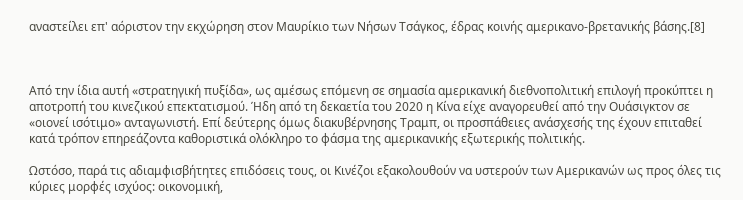αναστείλει επ' αόριστον την εκχώρηση στον Μαυρίκιο των Νήσων Τσάγκος, έδρας κοινής αμερικανο-βρετανικής βάσης.[8]



Από την ίδια αυτή «στρατηγική πυξίδα», ως αμέσως επόμενη σε σημασία αμερικανική διεθνοπολιτική επιλογή προκύπτει η αποτροπή του κινεζικού επεκτατισμού. Ήδη από τη δεκαετία του 2020 η Κίνα είχε αναγορευθεί από την Ουάσιγκτον σε «οιονεί ισότιμο» ανταγωνιστή. Επί δεύτερης όμως διακυβέρνησης Τραμπ, οι προσπάθειες ανάσχεσής της έχουν επιταθεί κατά τρόπον επηρεάζοντα καθοριστικά ολόκληρο το φάσμα της αμερικανικής εξωτερικής πολιτικής.

Ωστόσο, παρά τις αδιαμφισβήτητες επιδόσεις τους, οι Κινέζοι εξακολουθούν να υστερούν των Αμερικανών ως προς όλες τις κύριες μορφές ισχύος: οικονομική,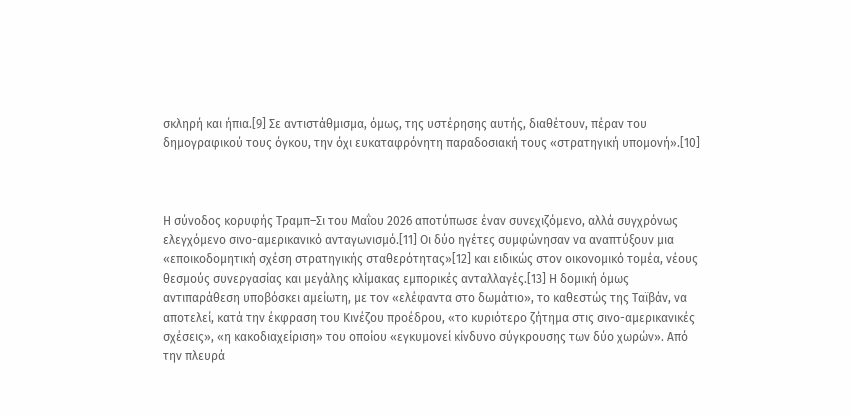σκληρή και ήπια.[9] Σε αντιστάθμισμα, όμως, της υστέρησης αυτής, διαθέτουν, πέραν του δημογραφικού τους όγκου, την όχι ευκαταφρόνητη παραδοσιακή τους «στρατηγική υπομονή».[10]



Η σύνοδος κορυφής Τραμπ–Σι του Μαΐου 2026 αποτύπωσε έναν συνεχιζόμενο, αλλά συγχρόνως ελεγχόμενο σινο-αμερικανικό ανταγωνισμό.[11] Οι δύο ηγέτες συμφώνησαν να αναπτύξουν μια «εποικοδομητική σχέση στρατηγικής σταθερότητας»[12] και ειδικώς στον οικονομικό τομέα, νέους θεσμούς συνεργασίας και μεγάλης κλίμακας εμπορικές ανταλλαγές.[13] Η δομική όμως αντιπαράθεση υποβόσκει αμείωτη, με τον «ελέφαντα στο δωμάτιο», το καθεστώς της Ταϊβάν, να αποτελεί, κατά την έκφραση του Κινέζου προέδρου, «το κυριότερο ζήτημα στις σινο-αμερικανικές σχέσεις», «η κακοδιαχείριση» του οποίου «εγκυμονεί κίνδυνο σύγκρουσης των δύο χωρών». Από την πλευρά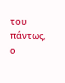του πάντως, ο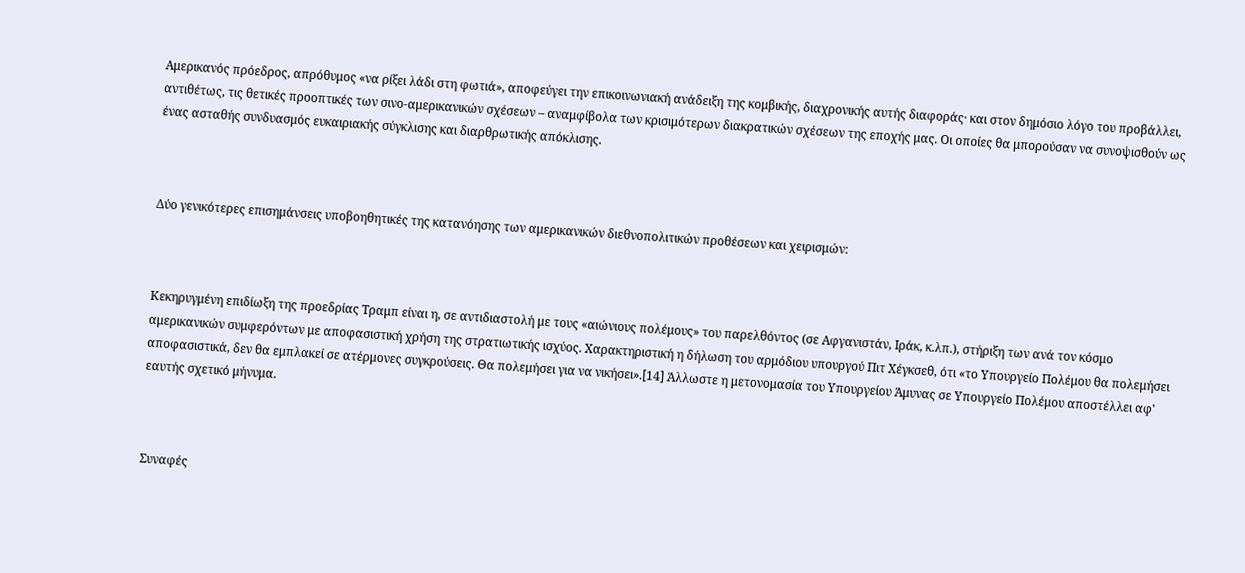Αμερικανός πρόεδρος, απρόθυμος «να ρίξει λάδι στη φωτιά», αποφεύγει την επικοινωνιακή ανάδειξη της κομβικής, διαχρονικής αυτής διαφοράς· και στον δημόσιο λόγο του προβάλλει, αντιθέτως, τις θετικές προοπτικές των σινο-αμερικανικών σχέσεων – αναμφίβολα των κρισιμότερων διακρατικών σχέσεων της εποχής μας. Οι οποίες θα μπορούσαν να συνοψισθούν ως ένας ασταθής συνδυασμός ευκαιριακής σύγκλισης και διαρθρωτικής απόκλισης.



Δύο γενικότερες επισημάνσεις υποβοηθητικές της κατανόησης των αμερικανικών διεθνοπολιτικών προθέσεων και χειρισμών:



Κεκηρυγμένη επιδίωξη της προεδρίας Τραμπ είναι η, σε αντιδιαστολή με τους «αιώνιους πολέμους» του παρελθόντος (σε Αφγανιστάν, Ιράκ, κ.λπ.), στήριξη των ανά τον κόσμο αμερικανικών συμφερόντων με αποφασιστική χρήση της στρατιωτικής ισχύος. Χαρακτηριστική η δήλωση του αρμόδιου υπουργού Πιτ Χέγκσεθ, ότι «το Υπουργείο Πολέμου θα πολεμήσει αποφασιστικά, δεν θα εμπλακεί σε ατέρμονες συγκρούσεις. Θα πολεμήσει για να νικήσει».[14] Άλλωστε η μετονομασία του Υπουργείου Άμυνας σε Υπουργείο Πολέμου αποστέλλει αφ' εαυτής σχετικό μήνυμα.



Συναφές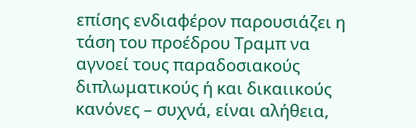επίσης ενδιαφέρον παρουσιάζει η τάση του προέδρου Τραμπ να αγνοεί τους παραδοσιακούς διπλωματικούς ή και δικαιικούς κανόνες – συχνά, είναι αλήθεια,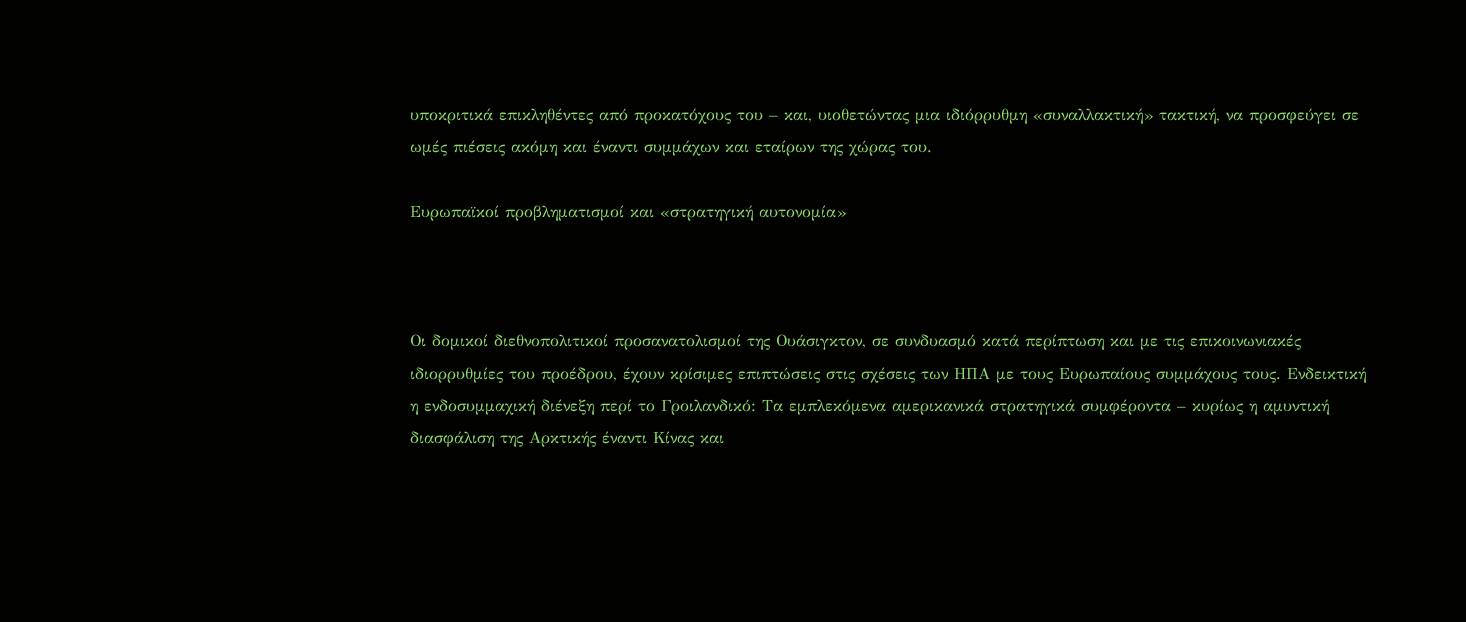υποκριτικά επικληθέντες από προκατόχους του – και, υιοθετώντας μια ιδιόρρυθμη «συναλλακτική» τακτική, να προσφεύγει σε ωμές πιέσεις ακόμη και έναντι συμμάχων και εταίρων της χώρας του.

Ευρωπαϊκοί προβληματισμοί και «στρατηγική αυτονομία»



Οι δομικοί διεθνοπολιτικοί προσανατολισμοί της Ουάσιγκτον, σε συνδυασμό κατά περίπτωση και με τις επικοινωνιακές ιδιορρυθμίες του προέδρου, έχουν κρίσιμες επιπτώσεις στις σχέσεις των ΗΠΑ με τους Ευρωπαίους συμμάχους τους. Ενδεικτική η ενδοσυμμαχική διένεξη περί το Γροιλανδικό: Τα εμπλεκόμενα αμερικανικά στρατηγικά συμφέροντα – κυρίως η αμυντική διασφάλιση της Αρκτικής έναντι Κίνας και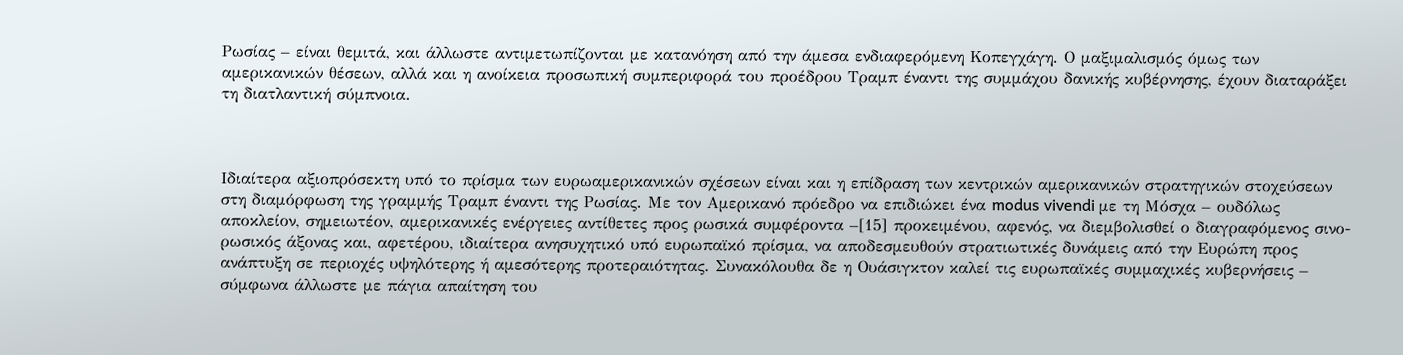Ρωσίας – είναι θεμιτά, και άλλωστε αντιμετωπίζονται με κατανόηση από την άμεσα ενδιαφερόμενη Κοπεγχάγη. Ο μαξιμαλισμός όμως των αμερικανικών θέσεων, αλλά και η ανοίκεια προσωπική συμπεριφορά του προέδρου Τραμπ έναντι της συμμάχου δανικής κυβέρνησης, έχουν διαταράξει τη διατλαντική σύμπνοια.



Ιδιαίτερα αξιοπρόσεκτη υπό το πρίσμα των ευρωαμερικανικών σχέσεων είναι και η επίδραση των κεντρικών αμερικανικών στρατηγικών στοχεύσεων στη διαμόρφωση της γραμμής Τραμπ έναντι της Ρωσίας. Με τον Αμερικανό πρόεδρο να επιδιώκει ένα modus vivendi με τη Μόσχα – ουδόλως αποκλείον, σημειωτέον, αμερικανικές ενέργειες αντίθετες προς ρωσικά συμφέροντα –[15] προκειμένου, αφενός, να διεμβολισθεί ο διαγραφόμενος σινο-ρωσικός άξονας και, αφετέρου, ιδιαίτερα ανησυχητικό υπό ευρωπαϊκό πρίσμα, να αποδεσμευθούν στρατιωτικές δυνάμεις από την Ευρώπη προς ανάπτυξη σε περιοχές υψηλότερης ή αμεσότερης προτεραιότητας. Συνακόλουθα δε η Ουάσιγκτον καλεί τις ευρωπαϊκές συμμαχικές κυβερνήσεις – σύμφωνα άλλωστε με πάγια απαίτηση του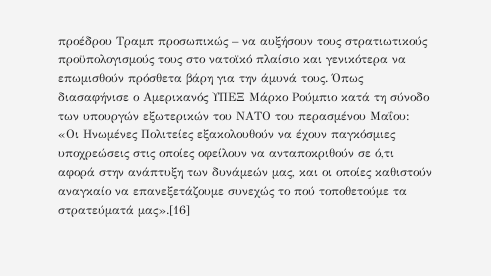προέδρου Τραμπ προσωπικώς – να αυξήσουν τους στρατιωτικούς προϋπολογισμούς τους στο νατοϊκό πλαίσιο και γενικότερα να επωμισθούν πρόσθετα βάρη για την άμυνά τους. Όπως διασαφήνισε ο Αμερικανός ΥΠΕΞ Μάρκο Ρούμπιο κατά τη σύνοδο των υπουργών εξωτερικών του ΝΑΤΟ του περασμένου Μαΐου: «Οι Ηνωμένες Πολιτείες εξακολουθούν να έχουν παγκόσμιες υποχρεώσεις στις οποίες οφείλουν να ανταποκριθούν σε ό,τι αφορά στην ανάπτυξη των δυνάμεών μας, και οι οποίες καθιστούν αναγκαίο να επανεξετάζουμε συνεχώς το πού τοποθετούμε τα στρατεύματά μας».[16]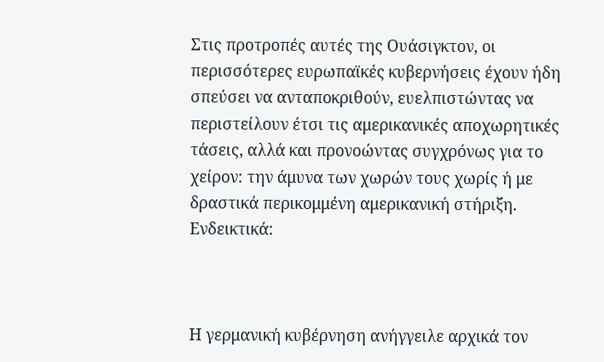Στις προτροπές αυτές της Ουάσιγκτον, οι περισσότερες ευρωπαϊκές κυβερνήσεις έχουν ήδη σπεύσει να ανταποκριθούν, ευελπιστώντας να περιστείλουν έτσι τις αμερικανικές αποχωρητικές τάσεις, αλλά και προνοώντας συγχρόνως για το χείρον: την άμυνα των χωρών τους χωρίς ή με δραστικά περικομμένη αμερικανική στήριξη. Ενδεικτικά:



Η γερμανική κυβέρνηση ανήγγειλε αρχικά τον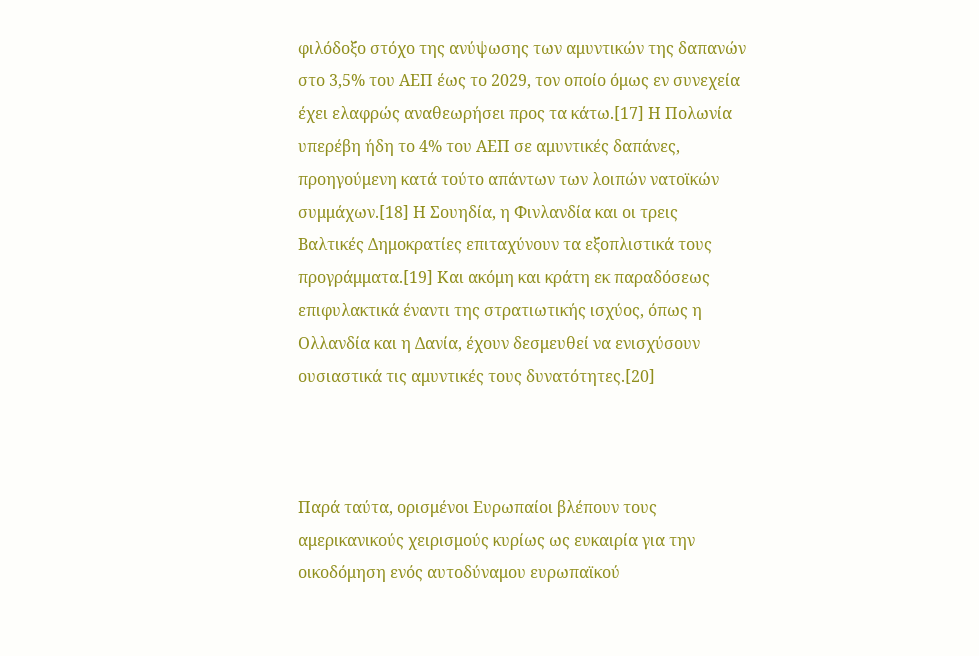φιλόδοξο στόχο της ανύψωσης των αμυντικών της δαπανών στο 3,5% του ΑΕΠ έως το 2029, τον οποίο όμως εν συνεχεία έχει ελαφρώς αναθεωρήσει προς τα κάτω.[17] Η Πολωνία υπερέβη ήδη το 4% του ΑΕΠ σε αμυντικές δαπάνες, προηγούμενη κατά τούτο απάντων των λοιπών νατοϊκών συμμάχων.[18] Η Σουηδία, η Φινλανδία και οι τρεις Βαλτικές Δημοκρατίες επιταχύνουν τα εξοπλιστικά τους προγράμματα.[19] Και ακόμη και κράτη εκ παραδόσεως επιφυλακτικά έναντι της στρατιωτικής ισχύος, όπως η Ολλανδία και η Δανία, έχουν δεσμευθεί να ενισχύσουν ουσιαστικά τις αμυντικές τους δυνατότητες.[20]



Παρά ταύτα, ορισμένοι Eυρωπαίοι βλέπουν τους αμερικανικούς χειρισμούς κυρίως ως ευκαιρία για την οικοδόμηση ενός αυτοδύναμου ευρωπαϊκού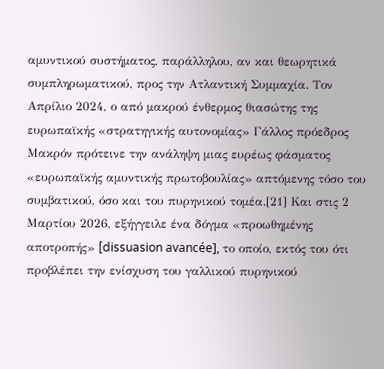αμυντικού συστήματος, παράλληλου, αν και θεωρητικά συμπληρωματικού, προς την Ατλαντική Συμμαχία. Τον Απρίλιο 2024, ο από μακρού ένθερμος θιασώτης της ευρωπαϊκής «στρατηγικής αυτονομίας» Γάλλος πρόεδρος Μακρόν πρότεινε την ανάληψη μιας ευρέως φάσματος «ευρωπαϊκής αμυντικής πρωτοβουλίας» απτόμενης τόσο του συμβατικού, όσο και του πυρηνικού τομέα.[21] Και στις 2 Μαρτίου 2026, εξήγγειλε ένα δόγμα «προωθημένης αποτροπής» [dissuasion avancée], το οποίο, εκτός του ότι προβλέπει την ενίσχυση του γαλλικού πυρηνικού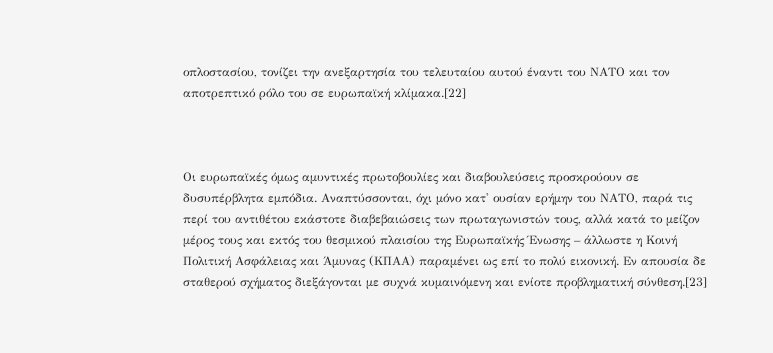οπλοστασίου, τονίζει την ανεξαρτησία του τελευταίου αυτού έναντι του ΝΑΤΟ και τον αποτρεπτικό ρόλο του σε ευρωπαϊκή κλίμακα.[22]



Οι ευρωπαϊκές όμως αμυντικές πρωτοβουλίες και διαβουλεύσεις προσκρούουν σε δυσυπέρβλητα εμπόδια. Αναπτύσσονται, όχι μόνο κατ' ουσίαν ερήμην του ΝΑΤΟ, παρά τις περί του αντιθέτου εκάστοτε διαβεβαιώσεις των πρωταγωνιστών τους, αλλά κατά το μείζον μέρος τους και εκτός του θεσμικού πλαισίου της Ευρωπαϊκής Ένωσης – άλλωστε η Κοινή Πολιτική Ασφάλειας και Άμυνας (ΚΠΑΑ) παραμένει ως επί το πολύ εικονική. Εν απουσία δε σταθερού σχήματος διεξάγονται με συχνά κυμαινόμενη και ενίοτε προβληματική σύνθεση.[23]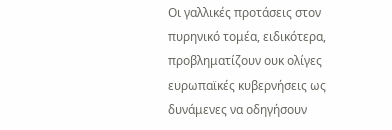Οι γαλλικές προτάσεις στον πυρηνικό τομέα, ειδικότερα, προβληματίζουν ουκ ολίγες ευρωπαϊκές κυβερνήσεις ως δυνάμενες να οδηγήσουν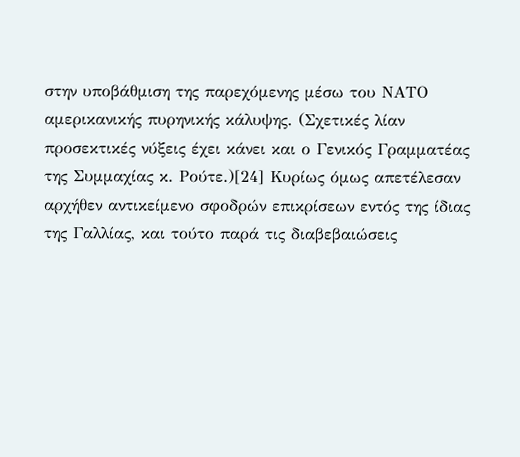στην υποβάθμιση της παρεχόμενης μέσω του ΝΑΤΟ αμερικανικής πυρηνικής κάλυψης. (Σχετικές λίαν προσεκτικές νύξεις έχει κάνει και ο Γενικός Γραμματέας της Συμμαχίας κ. Ρούτε.)[24] Κυρίως όμως απετέλεσαν αρχήθεν αντικείμενο σφοδρών επικρίσεων εντός της ίδιας της Γαλλίας, και τούτο παρά τις διαβεβαιώσεις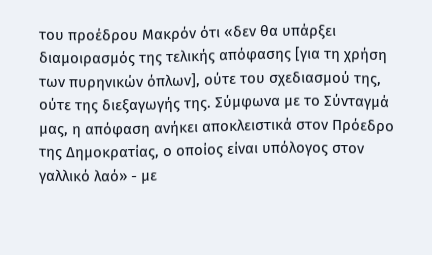του προέδρου Μακρόν ότι «δεν θα υπάρξει διαμοιρασμός της τελικής απόφασης [για τη χρήση των πυρηνικών όπλων], ούτε του σχεδιασμού της, ούτε της διεξαγωγής της. Σύμφωνα με το Σύνταγμά μας, η απόφαση ανήκει αποκλειστικά στον Πρόεδρο της Δημοκρατίας, ο οποίος είναι υπόλογος στον γαλλικό λαό» - με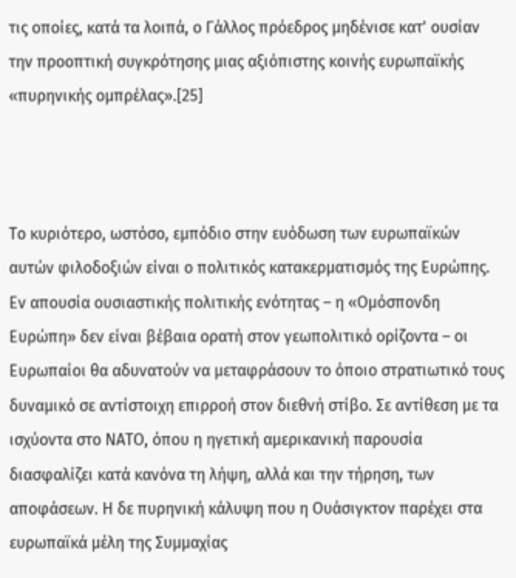τις οποίες, κατά τα λοιπά, ο Γάλλος πρόεδρος μηδένισε κατ' ουσίαν την προοπτική συγκρότησης μιας αξιόπιστης κοινής ευρωπαϊκής «πυρηνικής ομπρέλας».[25]



Το κυριότερο, ωστόσο, εμπόδιο στην ευόδωση των ευρωπαϊκών αυτών φιλοδοξιών είναι ο πολιτικός κατακερματισμός της Ευρώπης. Εν απουσία ουσιαστικής πολιτικής ενότητας – η «Ομόσπονδη Ευρώπη» δεν είναι βέβαια ορατή στον γεωπολιτικό ορίζοντα – οι Ευρωπαίοι θα αδυνατούν να μεταφράσουν το όποιο στρατιωτικό τους δυναμικό σε αντίστοιχη επιρροή στον διεθνή στίβο. Σε αντίθεση με τα ισχύοντα στο ΝΑΤΟ, όπου η ηγετική αμερικανική παρουσία διασφαλίζει κατά κανόνα τη λήψη, αλλά και την τήρηση, των αποφάσεων. Η δε πυρηνική κάλυψη που η Ουάσιγκτον παρέχει στα ευρωπαϊκά μέλη της Συμμαχίας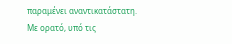παραμένει αναντικατάστατη. Με ορατό, υπό τις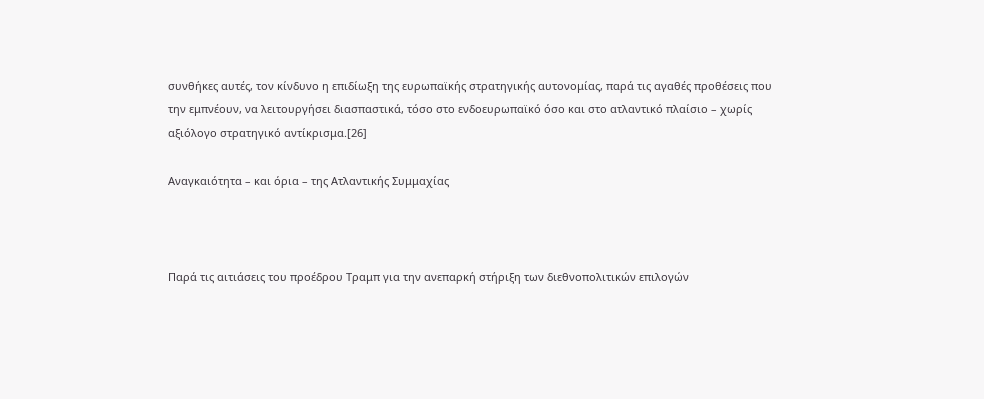συνθήκες αυτές, τον κίνδυνο η επιδίωξη της ευρωπαϊκής στρατηγικής αυτονομίας, παρά τις αγαθές προθέσεις που την εμπνέουν, να λειτουργήσει διασπαστικά, τόσο στο ενδοευρωπαϊκό όσο και στο ατλαντικό πλαίσιο – χωρίς αξιόλογο στρατηγικό αντίκρισμα.[26]

Αναγκαιότητα – και όρια – της Ατλαντικής Συμμαχίας



Παρά τις αιτιάσεις του προέδρου Τραμπ για την ανεπαρκή στήριξη των διεθνοπολιτικών επιλογών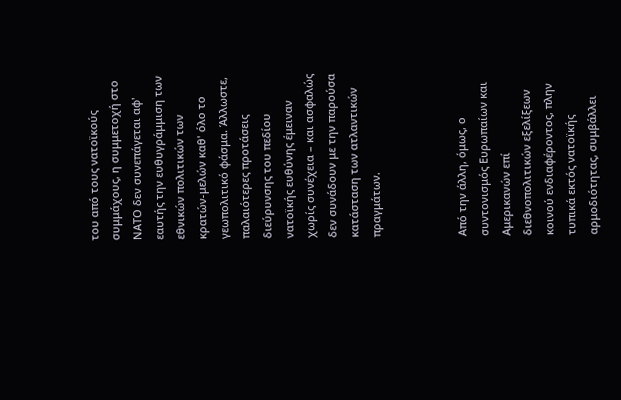του από τους νατοϊκούς συμμάχους, η συμμετοχή στο ΝΑΤΟ δεν συνεπάγεται αφ' εαυτής την ευθυγράμμιση των εθνικών πολιτικών των κρατών-μελών καθ' όλο το γεωπολιτικό φάσμα. Άλλωστε, παλαιότερες προτάσεις διεύρυνσης του πεδίου νατοϊκής ευθύνης έμειναν χωρίς συνέχεια – και ασφαλώς δεν συνάδουν με την παρούσα κατάσταση των ατλαντικών πραγμάτων.



Από την άλλη, όμως, ο συντονισμός Ευρωπαίων και Αμερικανών επί διεθνοπολιτικών εξελίξεων κοινού ενδιαφέροντος, πλην τυπικά εκτός νατοϊκής αρμοδιότητας, συμβάλλει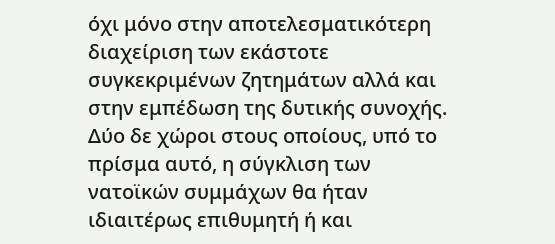όχι μόνο στην αποτελεσματικότερη διαχείριση των εκάστοτε συγκεκριμένων ζητημάτων αλλά και στην εμπέδωση της δυτικής συνοχής. Δύο δε χώροι στους οποίους, υπό το πρίσμα αυτό, η σύγκλιση των νατοϊκών συμμάχων θα ήταν ιδιαιτέρως επιθυμητή ή και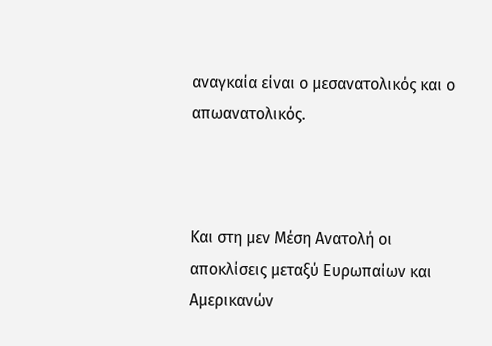αναγκαία είναι ο μεσανατολικός και ο απωανατολικός.



Και στη μεν Μέση Ανατολή οι αποκλίσεις μεταξύ Ευρωπαίων και Αμερικανών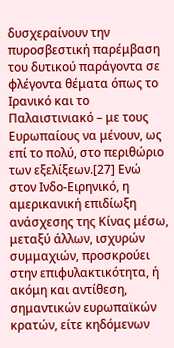δυσχεραίνουν την πυροσβεστική παρέμβαση του δυτικού παράγοντα σε φλέγοντα θέματα όπως το Ιρανικό και το Παλαιστινιακό – με τους Ευρωπαίους να μένουν, ως επί το πολύ, στο περιθώριο των εξελίξεων.[27] Ενώ στον Ινδο-Ειρηνικό, η αμερικανική επιδίωξη ανάσχεσης της Κίνας μέσω, μεταξύ άλλων, ισχυρών συμμαχιών, προσκρούει στην επιφυλακτικότητα, ή ακόμη και αντίθεση, σημαντικών ευρωπαϊκών κρατών, είτε κηδόμενων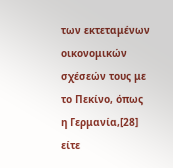των εκτεταμένων οικονομικών σχέσεών τους με το Πεκίνο, όπως η Γερμανία,[28] είτε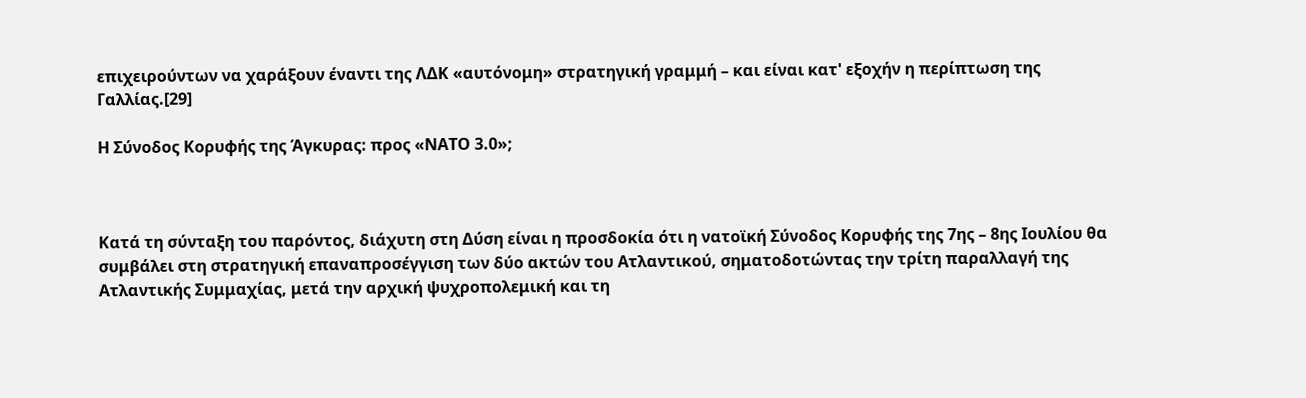επιχειρούντων να χαράξουν έναντι της ΛΔΚ «αυτόνομη» στρατηγική γραμμή – και είναι κατ' εξοχήν η περίπτωση της Γαλλίας.[29]

Η Σύνοδος Κορυφής της Άγκυρας: προς «ΝΑΤΟ 3.0»;



Κατά τη σύνταξη του παρόντος, διάχυτη στη Δύση είναι η προσδοκία ότι η νατοϊκή Σύνοδος Κορυφής της 7ης – 8ης Ιουλίου θα συμβάλει στη στρατηγική επαναπροσέγγιση των δύο ακτών του Ατλαντικού, σηματοδοτώντας την τρίτη παραλλαγή της Ατλαντικής Συμμαχίας, μετά την αρχική ψυχροπολεμική και τη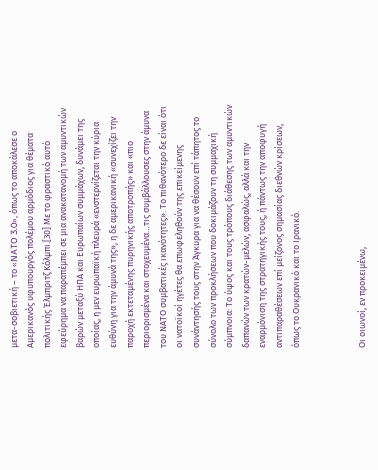μετα-σοβιετική – το «NATO 3.0», όπως το αποκάλεσε ο Αμερικανός υφυπουργός πολέμου αρμόδιος για θέματα πολιτικής Έλμπριτζ Κόλμπι.[30] Με το φραστικό αυτό εφεύρημα να παραπέμπει σε μια ανακατανομή των αμυντικών βαρών μεταξύ ΗΠΑ και Ευρωπαίων συμμάχων, δυνάμει της οποίας, η μεν ευρωπαϊκή πλευρά «ενστερνίζεται την κύρια ευθύνη για την άμυνά της», η δε αμερικανική «συνεχίζει την παροχή εκτεταμένης πυρηνικής αποτροπής» και «πιο περιορισμένα και στοχευμένα…τις συμβάλλουσες στην άμυνα του ΝΑΤΟ συμβατικές ικανότητες». Το πιθανότερο δε είναι ότι οι νατοϊκοί ηγέτες θα επωφεληθούν της επικείμενης συνάντησής τους στην Άγκυρα για να θέσουν επί τάπητος το σύνολο των προκλήσεων που δοκιμάζουν τη συμμαχική σύμπνοια: Το ύψος και τους τρόπους διάθεσης των αμυντικών δαπανών των κρατών-μελών, ασφαλώς, αλλά και την εναρμόνιση της στρατηγικής τους, ή πάντως την αποφυγή αντιπαραθέσεων επί μείζονος σημασίας διεθνών κρίσεων, όπως το Ουκρανικό και το Ιρανικό.



Οι οιωνοί, εν προκειμένω,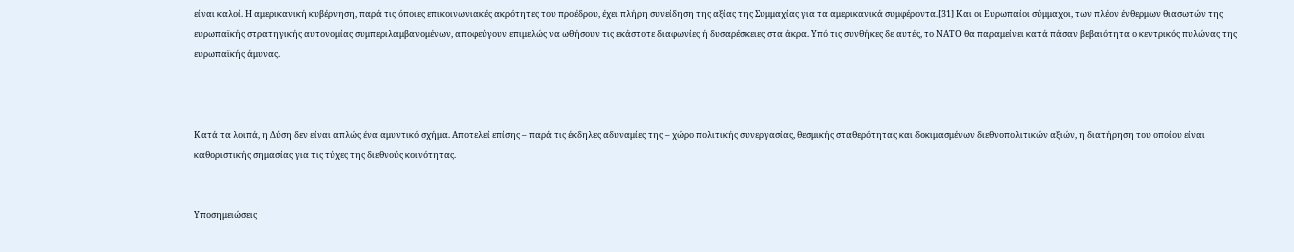είναι καλοί. Η αμερικανική κυβέρνηση, παρά τις όποιες επικοινωνιακές ακρότητες του προέδρου, έχει πλήρη συνείδηση της αξίας της Συμμαχίας για τα αμερικανικά συμφέροντα.[31] Και οι Ευρωπαίοι σύμμαχοι, των πλέον ένθερμων θιασωτών της ευρωπαϊκής στρατηγικής αυτονομίας συμπεριλαμβανομένων, αποφεύγουν επιμελώς να ωθήσουν τις εκάστοτε διαφωνίες ή δυσαρέσκειες στα άκρα. Υπό τις συνθήκες δε αυτές, το ΝΑΤΟ θα παραμείνει κατά πάσαν βεβαιότητα ο κεντρικός πυλώνας της ευρωπαϊκής άμυνας.



Κατά τα λοιπά, η Δύση δεν είναι απλώς ένα αμυντικό σχήμα. Αποτελεί επίσης – παρά τις έκδηλες αδυναμίες της – χώρο πολιτικής συνεργασίας, θεσμικής σταθερότητας και δοκιμασμένων διεθνοπολιτικών αξιών, η διατήρηση του οποίου είναι καθοριστικής σημασίας για τις τύχες της διεθνούς κοινότητας.


Υποσημειώσεις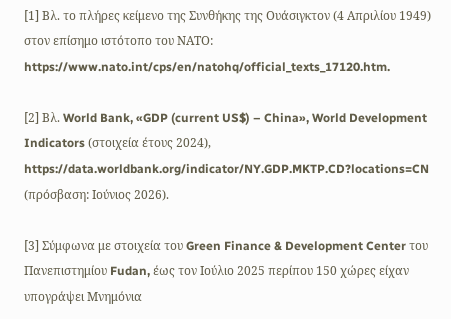[1] Βλ. το πλήρες κείμενο της Συνθήκης της Ουάσιγκτον (4 Απριλίου 1949) στον επίσημο ιστότοπο του ΝΑΤΟ: https://www.nato.int/cps/en/natohq/official_texts_17120.htm.

[2] Βλ. World Bank, «GDP (current US$) – China», World Development Indicators (στοιχεία έτους 2024), https://data.worldbank.org/indicator/NY.GDP.MKTP.CD?locations=CN (πρόσβαση: Ιούνιος 2026).

[3] Σύμφωνα με στοιχεία του Green Finance & Development Center του Πανεπιστημίου Fudan, έως τον Ιούλιο 2025 περίπου 150 χώρες είχαν υπογράψει Μνημόνια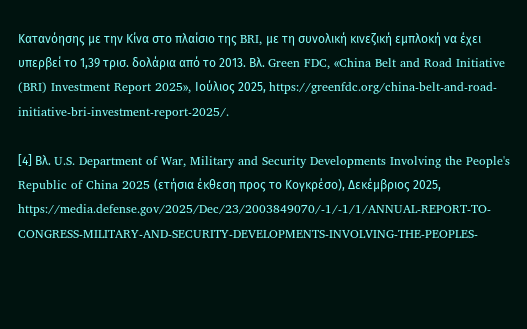Κατανόησης με την Κίνα στο πλαίσιο της BRI, με τη συνολική κινεζική εμπλοκή να έχει υπερβεί το 1,39 τρισ. δολάρια από το 2013. Βλ. Green FDC, «China Belt and Road Initiative (BRI) Investment Report 2025», Ιούλιος 2025, https://greenfdc.org/china-belt-and-road-initiative-bri-investment-report-2025/.

[4] Βλ. U.S. Department of War, Military and Security Developments Involving the People's Republic of China 2025 (ετήσια έκθεση προς το Κογκρέσο), Δεκέμβριος 2025, https://media.defense.gov/2025/Dec/23/2003849070/-1/-1/1/ANNUAL-REPORT-TO-CONGRESS-MILITARY-AND-SECURITY-DEVELOPMENTS-INVOLVING-THE-PEOPLES-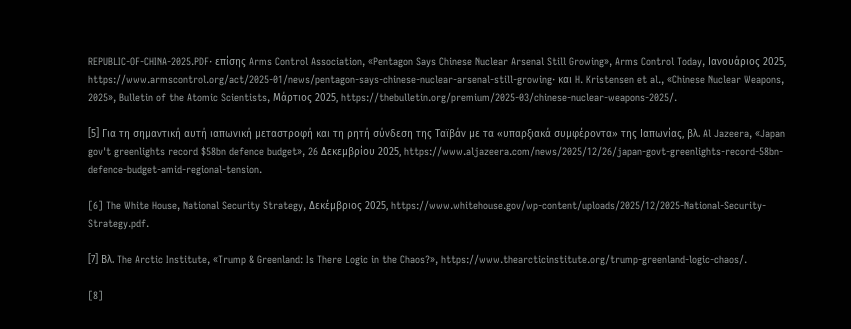REPUBLIC-OF-CHINA-2025.PDF· επίσης Arms Control Association, «Pentagon Says Chinese Nuclear Arsenal Still Growing», Arms Control Today, Ιανουάριος 2025, https://www.armscontrol.org/act/2025-01/news/pentagon-says-chinese-nuclear-arsenal-still-growing· και H. Kristensen et al., «Chinese Nuclear Weapons, 2025», Bulletin of the Atomic Scientists, Μάρτιος 2025, https://thebulletin.org/premium/2025-03/chinese-nuclear-weapons-2025/.

[5] Για τη σημαντική αυτή ιαπωνική μεταστροφή και τη ρητή σύνδεση της Ταϊβάν με τα «υπαρξιακά συμφέροντα» της Ιαπωνίας, βλ. Al Jazeera, «Japan gov't greenlights record $58bn defence budget», 26 Δεκεμβρίου 2025, https://www.aljazeera.com/news/2025/12/26/japan-govt-greenlights-record-58bn-defence-budget-amid-regional-tension.

[6] The White House, National Security Strategy, Δεκέμβριος 2025, https://www.whitehouse.gov/wp-content/uploads/2025/12/2025-National-Security-Strategy.pdf.

[7] Βλ. The Arctic Institute, «Trump & Greenland: Is There Logic in the Chaos?», https://www.thearcticinstitute.org/trump-greenland-logic-chaos/.

[8]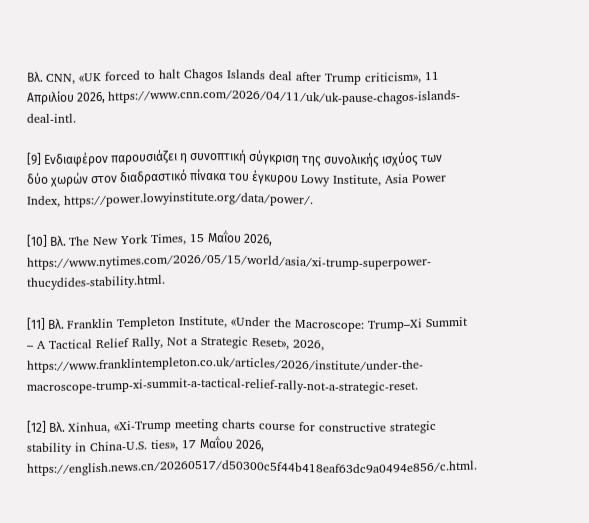Βλ. CNN, «UK forced to halt Chagos Islands deal after Trump criticism», 11 Απριλίου 2026, https://www.cnn.com/2026/04/11/uk/uk-pause-chagos-islands-deal-intl.

[9] Ενδιαφέρον παρουσιάζει η συνοπτική σύγκριση της συνολικής ισχύος των δύο χωρών στον διαδραστικό πίνακα του έγκυρου Lowy Institute, Asia Power Index, https://power.lowyinstitute.org/data/power/.

[10] Βλ. The New York Times, 15 Μαΐου 2026, https://www.nytimes.com/2026/05/15/world/asia/xi-trump-superpower-thucydides-stability.html.

[11] Βλ. Franklin Templeton Institute, «Under the Macroscope: Trump–Xi Summit – A Tactical Relief Rally, Not a Strategic Reset», 2026, https://www.franklintempleton.co.uk/articles/2026/institute/under-the-macroscope-trump-xi-summit-a-tactical-relief-rally-not-a-strategic-reset.

[12] Βλ. Xinhua, «Xi-Trump meeting charts course for constructive strategic stability in China-U.S. ties», 17 Μαΐου 2026, https://english.news.cn/20260517/d50300c5f44b418eaf63dc9a0494e856/c.html.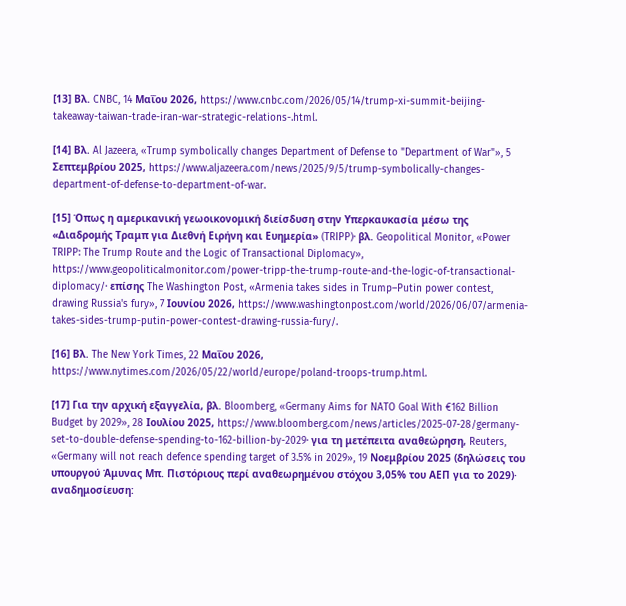[13] Βλ. CNBC, 14 Μαΐου 2026, https://www.cnbc.com/2026/05/14/trump-xi-summit-beijing-takeaway-taiwan-trade-iran-war-strategic-relations-.html.

[14] Βλ. Al Jazeera, «Trump symbolically changes Department of Defense to "Department of War"», 5 Σεπτεμβρίου 2025, https://www.aljazeera.com/news/2025/9/5/trump-symbolically-changes-department-of-defense-to-department-of-war.

[15] Όπως η αμερικανική γεωοικονομική διείσδυση στην Υπερκαυκασία μέσω της «Διαδρομής Τραμπ για Διεθνή Ειρήνη και Ευημερία» (TRIPP)· βλ. Geopolitical Monitor, «Power TRIPP: The Trump Route and the Logic of Transactional Diplomacy», https://www.geopoliticalmonitor.com/power-tripp-the-trump-route-and-the-logic-of-transactional-diplomacy/· επίσης The Washington Post, «Armenia takes sides in Trump–Putin power contest, drawing Russia's fury», 7 Ιουνίου 2026, https://www.washingtonpost.com/world/2026/06/07/armenia-takes-sides-trump-putin-power-contest-drawing-russia-fury/.

[16] Βλ. The New York Times, 22 Μαΐου 2026, https://www.nytimes.com/2026/05/22/world/europe/poland-troops-trump.html.

[17] Για την αρχική εξαγγελία, βλ. Bloomberg, «Germany Aims for NATO Goal With €162 Billion Budget by 2029», 28 Ιουλίου 2025, https://www.bloomberg.com/news/articles/2025-07-28/germany-set-to-double-defense-spending-to-162-billion-by-2029· για τη μετέπειτα αναθεώρηση, Reuters, «Germany will not reach defence spending target of 3.5% in 2029», 19 Νοεμβρίου 2025 (δηλώσεις του υπουργού Άμυνας Μπ. Πιστόριους περί αναθεωρημένου στόχου 3,05% του ΑΕΠ για το 2029)· αναδημοσίευση: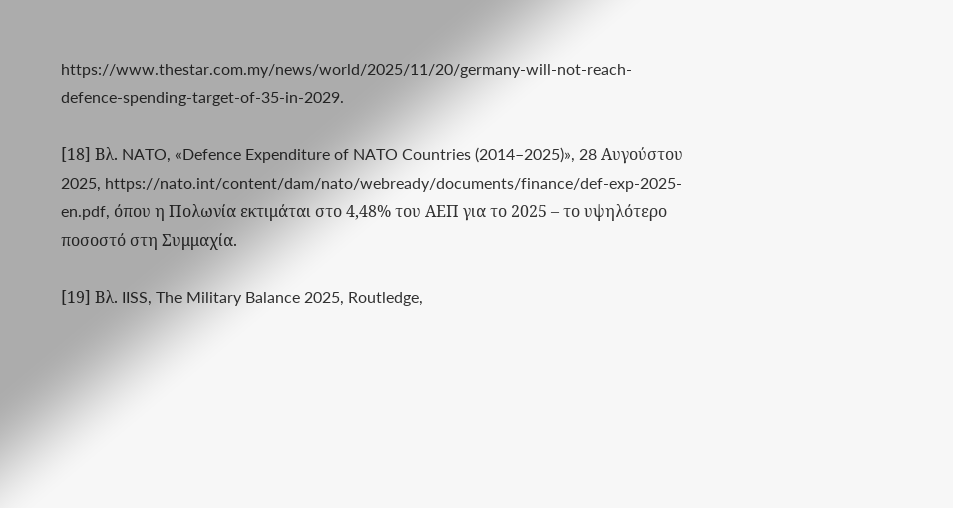https://www.thestar.com.my/news/world/2025/11/20/germany-will-not-reach-defence-spending-target-of-35-in-2029.

[18] Βλ. NATO, «Defence Expenditure of NATO Countries (2014–2025)», 28 Αυγούστου 2025, https://nato.int/content/dam/nato/webready/documents/finance/def-exp-2025-en.pdf, όπου η Πολωνία εκτιμάται στο 4,48% του ΑΕΠ για το 2025 – το υψηλότερο ποσοστό στη Συμμαχία.

[19] Βλ. IISS, The Military Balance 2025, Routledge,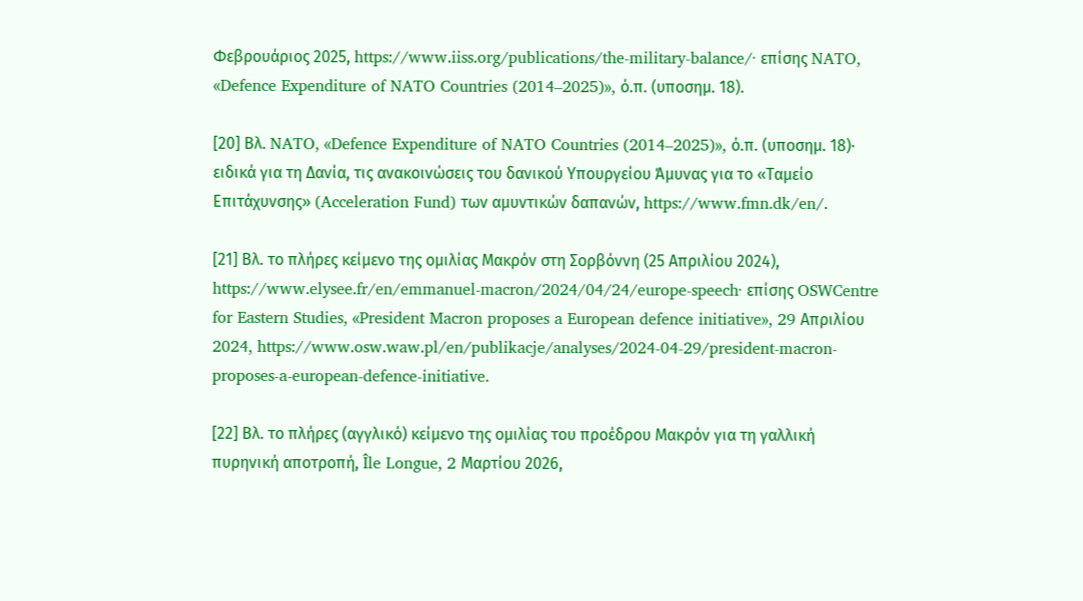Φεβρουάριος 2025, https://www.iiss.org/publications/the-military-balance/· επίσης NATO, «Defence Expenditure of NATO Countries (2014–2025)», ό.π. (υποσημ. 18).

[20] Βλ. NATO, «Defence Expenditure of NATO Countries (2014–2025)», ό.π. (υποσημ. 18)· ειδικά για τη Δανία, τις ανακοινώσεις του δανικού Υπουργείου Άμυνας για το «Ταμείο Επιτάχυνσης» (Acceleration Fund) των αμυντικών δαπανών, https://www.fmn.dk/en/.

[21] Βλ. το πλήρες κείμενο της ομιλίας Μακρόν στη Σορβόννη (25 Απριλίου 2024), https://www.elysee.fr/en/emmanuel-macron/2024/04/24/europe-speech· επίσης OSWCentre for Eastern Studies, «President Macron proposes a European defence initiative», 29 Απριλίου 2024, https://www.osw.waw.pl/en/publikacje/analyses/2024-04-29/president-macron-proposes-a-european-defence-initiative.

[22] Βλ. το πλήρες (αγγλικό) κείμενο της ομιλίας του προέδρου Μακρόν για τη γαλλική πυρηνική αποτροπή, Île Longue, 2 Μαρτίου 2026,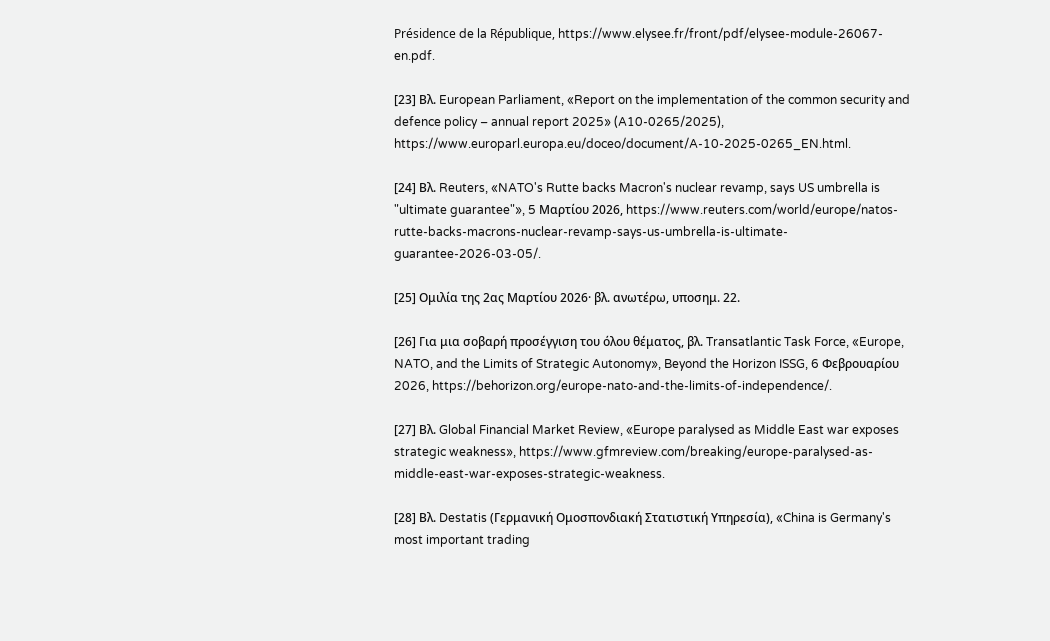Présidence de la République, https://www.elysee.fr/front/pdf/elysee-module-26067-en.pdf.

[23] Βλ. European Parliament, «Report on the implementation of the common security and defence policy – annual report 2025» (A10-0265/2025), https://www.europarl.europa.eu/doceo/document/A-10-2025-0265_EN.html.

[24] Βλ. Reuters, «NATO's Rutte backs Macron's nuclear revamp, says US umbrella is "ultimate guarantee"», 5 Μαρτίου 2026, https://www.reuters.com/world/europe/natos-rutte-backs-macrons-nuclear-revamp-says-us-umbrella-is-ultimate-guarantee-2026-03-05/.

[25] Ομιλία της 2ας Μαρτίου 2026· βλ. ανωτέρω, υποσημ. 22.

[26] Για μια σοβαρή προσέγγιση του όλου θέματος, βλ. Transatlantic Task Force, «Europe, NATO, and the Limits of Strategic Autonomy», Beyond the Horizon ISSG, 6 Φεβρουαρίου 2026, https://behorizon.org/europe-nato-and-the-limits-of-independence/.

[27] Βλ. Global Financial Market Review, «Europe paralysed as Middle East war exposes strategic weakness», https://www.gfmreview.com/breaking/europe-paralysed-as-middle-east-war-exposes-strategic-weakness.

[28] Βλ. Destatis (Γερμανική Ομοσπονδιακή Στατιστική Υπηρεσία), «China is Germany's most important trading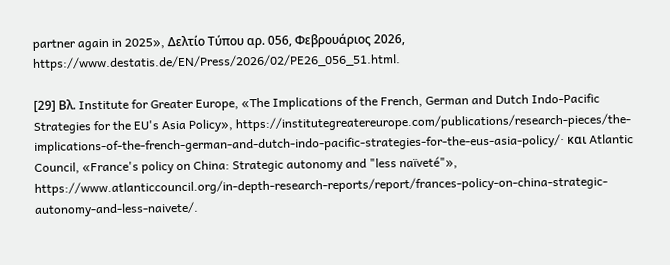partner again in 2025», Δελτίο Τύπου αρ. 056, Φεβρουάριος 2026, https://www.destatis.de/EN/Press/2026/02/PE26_056_51.html.

[29] Βλ. Institute for Greater Europe, «The Implications of the French, German and Dutch Indo-Pacific Strategies for the EU's Asia Policy», https://institutegreatereurope.com/publications/research-pieces/the-implications-of-the-french-german-and-dutch-indo-pacific-strategies-for-the-eus-asia-policy/· και Atlantic Council, «France's policy on China: Strategic autonomy and "less naïveté"», https://www.atlanticcouncil.org/in-depth-research-reports/report/frances-policy-on-china-strategic-autonomy-and-less-naivete/.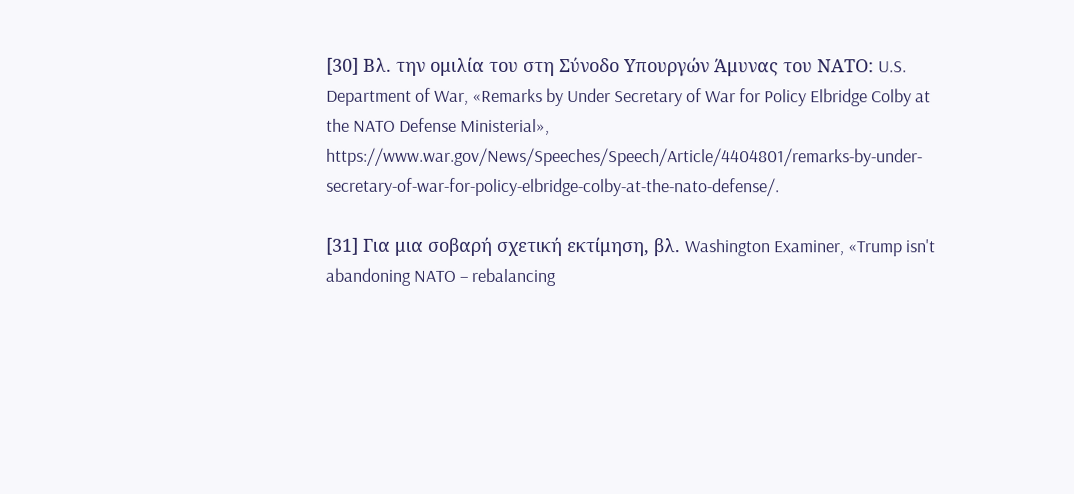[30] Βλ. την ομιλία του στη Σύνοδο Υπουργών Άμυνας του ΝΑΤΟ: U.S. Department of War, «Remarks by Under Secretary of War for Policy Elbridge Colby at the NATO Defense Ministerial», https://www.war.gov/News/Speeches/Speech/Article/4404801/remarks-by-under-secretary-of-war-for-policy-elbridge-colby-at-the-nato-defense/.

[31] Για μια σοβαρή σχετική εκτίμηση, βλ. Washington Examiner, «Trump isn't abandoning NATO – rebalancing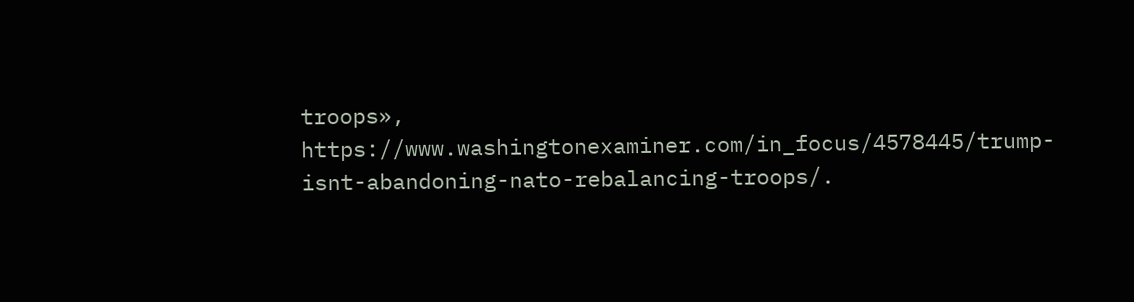troops», https://www.washingtonexaminer.com/in_focus/4578445/trump-isnt-abandoning-nato-rebalancing-troops/.